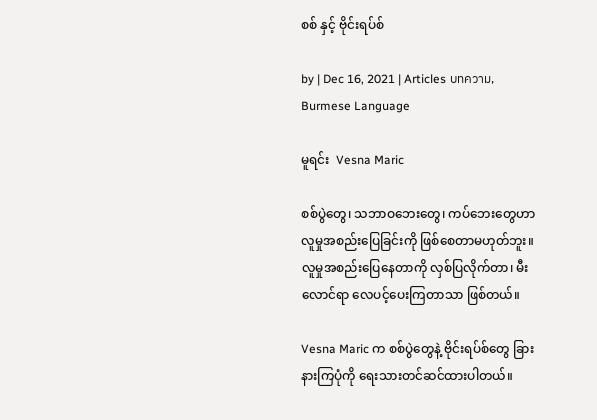စစ် နှင့် ဗိုင်းရပ်စ်

by | Dec 16, 2021 | Articles บทความ, Burmese Language

မူရင်း  Vesna Maric

စစ်ပွဲတွေ၊ သဘာဝဘေးတွေ၊ ကပ်ဘေးတွေဟာ လူမှုအစည်းပြေခြင်းကို ဖြစ်စေတာမဟုတ်ဘူး။ လူမှုအစည်းပြေနေတာကို လှစ်ပြလိုက်တာ၊ မီးလောင်ရာ လေပင့်ပေးကြတာသာ ဖြစ်တယ်။

Vesna Maric က စစ်ပွဲတွေနဲ့ ဗိုင်းရပ်စ်တွေ ခြားနားကြပုံကို ရေးသားတင်ဆင်ထားပါတယ်။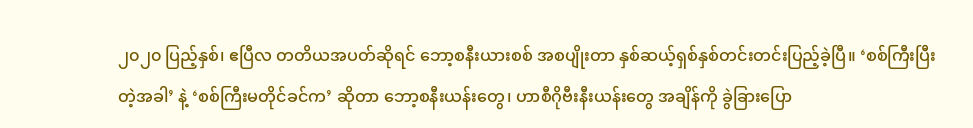၂၀၂၀ ပြည့်နှစ်၊ ဧပြီလ တတိယအပတ်ဆိုရင် ဘော့စနီးယားစစ် အစပျိုးတာ နှစ်ဆယ့်ရှစ်နှစ်တင်းတင်းပြည့်ခဲ့ပြီ။ ‘စစ်ကြီးပြီးတဲ့အခါ’ နဲ့ ‘စစ်ကြီးမတိုင်ခင်က’ ဆိုတာ ဘော့စနီးယန်းတွေ၊ ဟာစီဂိုဗီးနီးယန်းတွေ အချိန်ကို ခွဲခြားပြော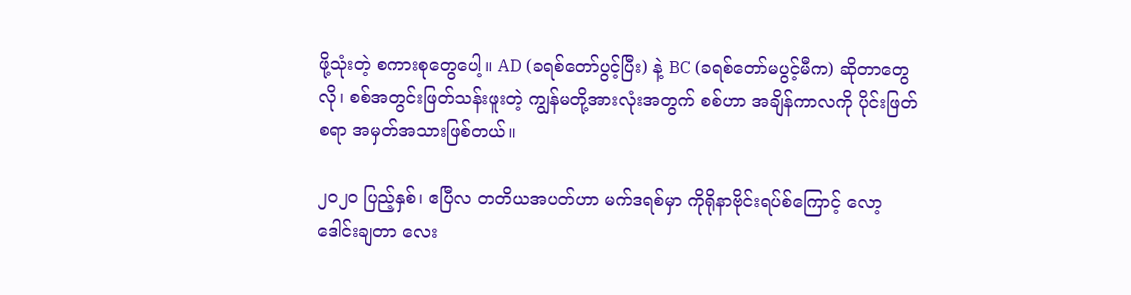ဖို့သုံးတဲ့ စကားစုတွေပေါ့။ AD (ခရစ်တော်ပွင့်ပြီး) နဲ့ BC (ခရစ်တော်မပွင့်မီက) ဆိုတာတွေလို၊ စစ်အတွင်းဖြတ်သန်းဖူးတဲ့ ကျွန်မတို့အားလုံးအတွက် စစ်ဟာ အချိန်ကာလကို ပိုင်းဖြတ်စရာ အမှတ်အသားဖြစ်တယ်။

၂၀၂၀ ပြည့်နှစ်၊ ဧပြီလ တတိယအပတ်ဟာ မက်ဒရစ်မှာ ကိုရိုနာဗိုင်းရပ်စ်ကြောင့် လော့ဒေါင်းချတာ လေး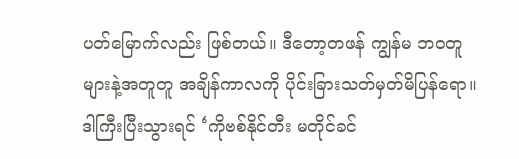ပတ်မြောက်လည်း ဖြစ်တယ်။ ဒီတော့တဖန် ကျွန်မ ဘဝတူများနဲ့အတူတူ အချိန်ကာလကို ပိုင်းခြားသတ်မှတ်မိပြန်ရော။ ဒါကြီးပြီးသွားရင် ‘ကိုဗစ်နိုင်တီး မတိုင်ခင်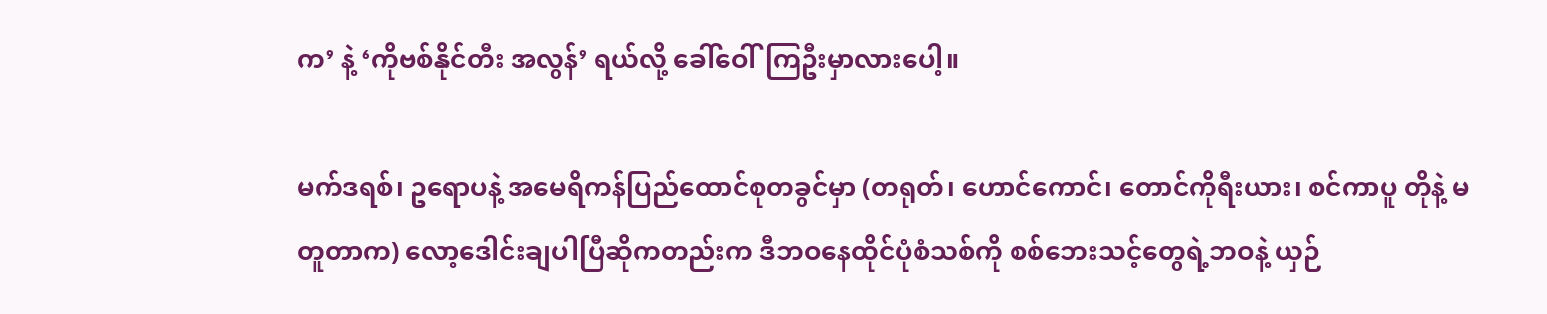က’ နဲ့ ‘ကိုဗစ်နိုင်တီး အလွန်’ ရယ်လို့ ခေါ်ဝေါ်ကြဦးမှာလားပေါ့။

မက်ဒရစ်၊ ဥရောပနဲ့ အမေရိကန်ပြည်ထောင်စုတခွင်မှာ (တရုတ်၊ ဟောင်ကောင်၊ တောင်ကိုရီးယား၊ စင်ကာပူ တိုနဲ့ မတူတာက) လော့ဒေါင်းချပါပြီဆိုကတည်းက ဒီဘဝနေထိုင်ပုံစံသစ်ကို စစ်ဘေးသင့်တွေရဲ့ဘဝနဲ့ ယှဉ်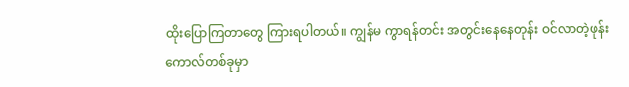ထိုးပြောကြတာတွေ ကြားရပါတယ်။ ကျွန်မ ကွာရန်တင်း အတွင်းနေနေတုန်း ဝင်လာတဲ့ဖုန်းကောလ်တစ်ခုမှာ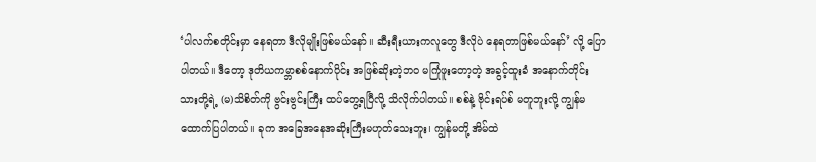‘ပါလက်စတိုင်းမှာ နေရတာ ဒီလိုမျိုးဖြစ်မယ်နော်။ ဆီးရီးယားကလူတွေ ဒီလိုပဲ နေရတာဖြစ်မယ်နော်’ လို့ ပြောပါတယ်။ ဒီတော့ ဒုတိယကမ္ဘာစစ်နောက်ပိုင်း အဖြစ်ဆိုးတဲ့ဘဝ မကြုံဖူးတော့တဲ့ အခွင့်ထူးခံ အနောက်တိုင်းသားတို့ရဲ့ (မ)သိစိတ်ကို ဗွင်းဗွင်းကြီး ထပ်တွေ့ရပြီလို့ သိလိုက်ပါတယ်။ စစ်နဲ့ ဗိုင်းရပ်စ် မတူဘူးလို့ ကျွန်မ ထောက်ပြပါတယ်။ ခုက အခြေအနေအဆိုးကြီးမဟုတ်သေးဘူး၊ ကျွန်မတို့ အိမ်ထဲ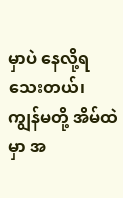မှာပဲ နေလို့ရသေးတယ်၊ ကျွန်မတို့ အိမ်ထဲမှာ အ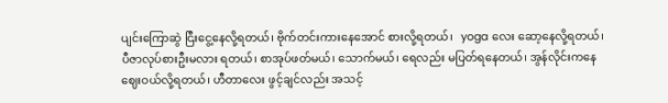ပျင်းကြောဆွဲ ငြီးငွေ့နေလို့ရတယ်၊ ဗိုက်တင်းကားနေအောင် စားလို့ရတယ်၊   yoga လေး ဆော့နေလို့ရတယ်၊ ပီဇာလုပ်စားဦးမလား ရတယ်၊ စာအုပ်ဖတ်မယ်၊ သောက်မယ်၊ ရေလည်း မပြတ်ရနေတယ်၊ အွန်လိုင်းကနေ ဈေးဝယ်လို့ရတယ်၊ ဟီတာလေး ဖွင့်ချင်လည်း အသင့်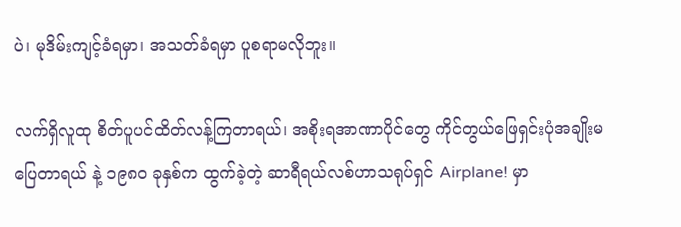ပဲ၊ မုဒိမ်းကျင့်ခံရမှာ၊ အသတ်ခံရမှာ ပူစရာမလိုဘူး။

လက်ရှိလူထု စိတ်ပူပင်ထိတ်လန့်ကြတာရယ်၊ အစိုးရအာဏာပိုင်တွေ ကိုင်တွယ်ဖြေရှင်းပုံအချိုးမပြေတာရယ် နဲ့ ၁၉၈၀ ခုနှစ်က ထွက်ခဲ့တဲ့ ဆာရီရယ်လစ်ဟာသရုပ်ရှင် Airplane! မှာ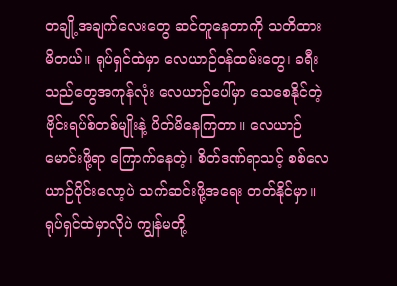တချို့အချက်လေးတွေ ဆင်တူနေတာကို သတိထားမိတယ်။ ရုပ်ရှင်ထဲမှာ လေယာဉ်ဝန်ထမ်းတွေ၊ ခရီးသည်တွေအကုန်လုံး လေယာဉ်ပေါ်မှာ သေစေနိုင်တဲ့ဗိုင်းရပ်စ်တစ်မျိုးနဲ့ ပိတ်မိနေကြတာ။ လေယာဉ်မောင်းဖို့ရာ ကြောက်နေတဲ့၊ စိတ်ဒဏ်ရာသင့် စစ်လေယာဉ်ပိုင်းလော့ပဲ သက်ဆင်းဖို့အရေး တတ်နိုင်မှာ။ ရုပ်ရှင်ထဲမှာလိုပဲ ကျွန်မတို့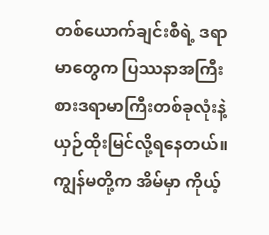တစ်ယောက်ချင်းစီရဲ့ ဒရာမာတွေက ပြဿနာအကြီးစားဒရာမာကြီးတစ်ခုလုံးနဲ့ ယှဉ်ထိုးမြင်လို့ရနေတယ်။ ကျွန်မတို့က အိမ်မှာ ကိုယ့်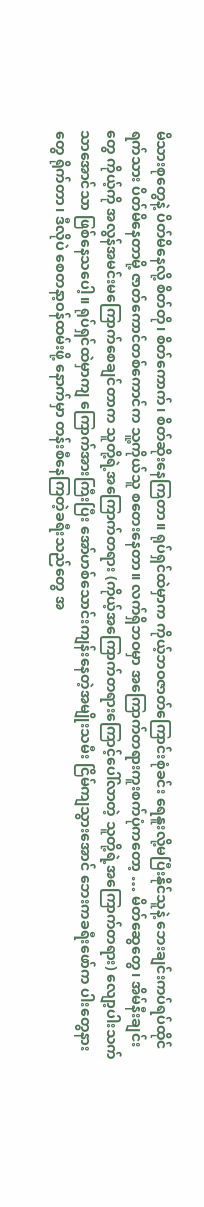မိသားစုတွေနဲ့ ပိတ်မိနေလို့ စိတ်တို၊ စိတ်ကောက်၊ စိတ်ဆိုးနေကြတာ။ ရုပ်ရှင်ထဲမှာက ကိုယ့်ဘဝဇာတ်ကြောင်းစုံခင်း ရေနူးလို့မပြီးနိုင်သူနဲ့ ဘေးချင်းကပ်ရပ်ထိုင်ရက်သား ပိတ်မိနေတာမို့ ဇာတ်ကောင်တစ်ကောင်က သူ့ကိုယ်သူ စတေးနေတာ။ လက်ရှိဘဝမှာ အကြောက်တရားကူးစက်ပုံကတော့ … မိတ်ဆွေတွေ၊ အိမ်နီးချင်းတွေ ကိုယ့်ကို အလွန်အမင်းမကြောက်စေချင်တာက သူတို့ရဲ့အကြောက်တရား (ကိုယ့်အကြောက်တရားကြောင့်ပေါ်လာတဲ့ သူတို့ရဲ့အကြောက်တရား) လျော့ပါးသက်သာအောင်သာ ဖြစ်နေသပေါ့။ ရုပ်ရှင်ထဲမှာကျ ကြောက်အားကြီးပြီး အော်ဟစ်သောင်းကျန်းနေတဲ့အမျိုးသမီး ငြိမ်ကျသွားအောင် ဘေးကခရီးဖော်က ပါးတွေနားတွေ ရိုက်တာ၊ ဒီလိုပဲ စေတနာ့ဝန်ထမ်းဖို့ နောက်မှာ တန်းစီနေကြတဲ့ခရီးသည်တွေ အ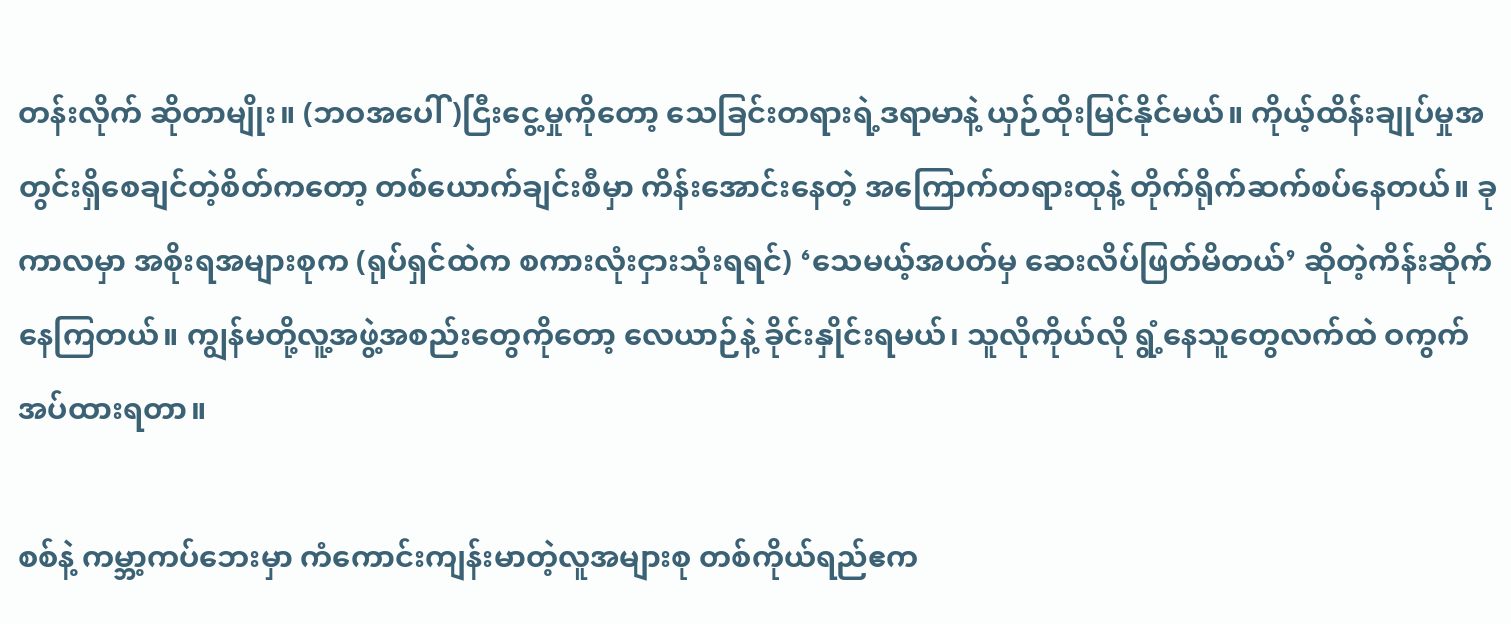တန်းလိုက် ဆိုတာမျိုး။ (ဘဝအပေါ်)ငြီးငွေ့မှုကိုတော့ သေခြင်းတရားရဲ့ဒရာမာနဲ့ ယှဉ်ထိုးမြင်နိုင်မယ်။ ကိုယ့်ထိန်းချုပ်မှုအတွင်းရှိစေချင်တဲ့စိတ်ကတော့ တစ်ယောက်ချင်းစီမှာ ကိန်းအောင်းနေတဲ့ အကြောက်တရားထုနဲ့ တိုက်ရိုက်ဆက်စပ်နေတယ်။ ခုကာလမှာ အစိုးရအများစုက (ရုပ်ရှင်ထဲက စကားလုံးငှားသုံးရရင်) ‘သေမယ့်အပတ်မှ ဆေးလိပ်ဖြတ်မိတယ်’ ဆိုတဲ့ကိန်းဆိုက်နေကြတယ်။ ကျွန်မတို့လူ့အဖွဲ့အစည်းတွေကိုတော့ လေယာဉ်နဲ့ ခိုင်းနှိုင်းရမယ်၊ သူလိုကိုယ်လို ရွံ့နေသူတွေလက်ထဲ ဝကွက်အပ်ထားရတာ။

စစ်နဲ့ ကမ္ဘာ့ကပ်ဘေးမှာ ကံကောင်းကျန်းမာတဲ့လူအများစု တစ်ကိုယ်ရည်ဧက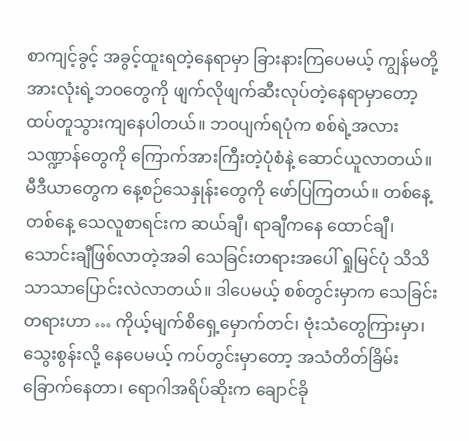စာကျင့်ခွင့် အခွင့်ထူးရတဲ့နေရာမှာ ခြားနားကြပေမယ့် ကျွန်မတို့အားလုံးရဲ့ဘဝတွေကို ဖျက်လိုဖျက်ဆီးလုပ်တဲ့နေရာမှာတော့ ထပ်တူသွားကျနေပါတယ်။ ဘဝပျက်ရပုံက စစ်ရဲ့အလားသဏ္ဍာန်တွေကို ကြောက်အားကြီးတဲ့ပုံစံနဲ့ ဆောင်ယူလာတယ်။ မီဒီယာတွေက နေ့စဉ်သေနှုန်းတွေကို ဖော်ပြကြတယ်။ တစ်နေ့တစ်နေ့ သေလူစာရင်းက ဆယ်ချီ၊ ရာချီကနေ ထောင်ချီ၊ သောင်းချီဖြစ်လာတဲ့အခါ သေခြင်းတရားအပေါ် ရှုမြင်ပုံ သိသိသာသာပြောင်းလဲလာတယ်။ ဒါပေမယ့် စစ်တွင်းမှာက သေခြင်းတရားဟာ … ကိုယ့်မျက်စိရှေ့မှောက်တင်၊ ဗုံးသံတွေကြားမှာ၊ သွေးစွန်းလို့ နေပေမယ့် ကပ်တွင်းမှာတော့ အသံတိတ်ခြိမ်းခြောက်နေတာ၊ ရောဂါအရိပ်ဆိုးက ချောင်ခို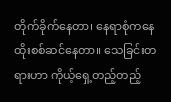တိုက်ခိုက်နေတာ၊ နေရာစုံကနေ ထိုးစစ်ဆင်နေတာ။ သေခြင်းတရားဟာ ကိုယ့်ရှေ့တည့်တည့်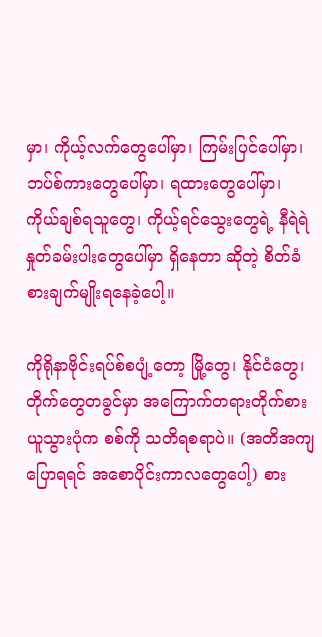မှာ၊ ကိုယ့်လက်တွေပေါ်မှာ၊ ကြမ်းပြင်ပေါ်မှာ၊ ဘပ်စ်ကားတွေပေါ်မှာ၊ ရထားတွေပေါ်မှာ၊ ကိုယ်ချစ်ရသူတွေ၊ ကိုယ့်ရင်သွေးတွေရဲ့ နီရဲရဲနှုတ်ခမ်းပါးတွေပေါ်မှာ ရှိနေတာ ဆိုတဲ့ စိတ်ခံစားချက်မျိုးရနေခဲ့ပေါ့။

ကိုရိုနာဗိုင်းရပ်စ်စပျံ့တော့ မြို့တွေ၊ နိုင်ငံတွေ၊ တိုက်တွေတခွင်မှာ အကြောက်တရားတိုက်စားယူသွားပုံက စစ်ကို သတိရစရာပဲ။ (အတိအကျပြောရရင် အစောပိုင်းကာလတွေပေါ့) စား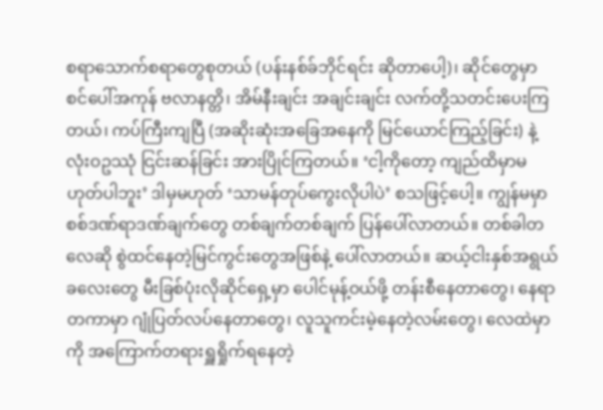စရာသောက်စရာတွေစုတယ် (ပန်းနစ်ခ်ဘိုင်ရင်း ဆိုတာပေါ့)၊ ဆိုင်တွေမှာ စင်ပေါ်အကုန် ဗလာနတ္တိ၊ အိမ်နီးချင်း အချင်းချင်း လက်တို့သတင်းပေးကြတယ်၊ ကပ်ကြီးကျပြီ (အဆိုးဆုံးအခြေအနေကို မြင်ယောင်ကြည့်ခြင်း) နဲ့ လုံးဝဥဿုံ ငြင်းဆန်ခြင်း အားပြိုင်ကြတယ်။ ‘ငါ့ကိုတော့ ကျည်ထိမှာမဟုတ်ပါဘူး’ ဒါမှမဟုတ် ‘သာမန်တုပ်ကွေးလိုပါပဲ’ စသဖြင့်ပေါ့။ ကျွန်မမှာ စစ်ဒဏ်ရာဒဏ်ချက်တွေ တစ်ချက်တစ်ချက် ပြန်ပေါ်လာတယ်။ တစ်ခါတလေဆို စွဲထင်နေတဲ့မြင်ကွင်းတွေအဖြစ်နဲ့ ပေါ်လာတယ်။ ဆယ့်ငါးနှစ်အရွယ်ခလေးတွေ မီးခြစ်ပုံးလိုဆိုင်ရှေ့မှာ ပေါင်မုန့်ဝယ်ဖို့ တန်းစီနေတာတွေ၊ နေရာတကာမှာ ဂျုံပြတ်လပ်နေတာတွေ၊ လူသူကင်းမဲ့နေတဲ့လမ်းတွေ၊ လေထဲမှာကို အကြောက်တရားရှူရှိုက်ရနေတဲ့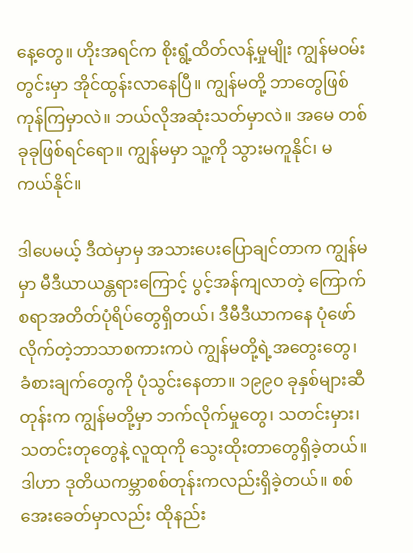နေ့တွေ။ ဟိုးအရင်က စိုးရွံ့ထိတ်လန့်မှုမျိုး ကျွန်မဝမ်းတွင်းမှာ အိုင်ထွန်းလာနေပြီ။ ကျွန်မတို့ ဘာတွေဖြစ်ကုန်ကြမှာလဲ။ ဘယ်လိုအဆုံးသတ်မှာလဲ။ အမေ တစ်ခုခုဖြစ်ရင်ရော။ ကျွန်မမှာ သူ့ကို သွားမကူနိုင်၊ မကယ်နိုင်။

ဒါပေမယ့် ဒီထဲမှာမှ အသားပေးပြောချင်တာက ကျွန်မမှာ မီဒီယာယန္တရားကြောင့် ပွင့်အန်ကျလာတဲ့ ကြောက်စရာအတိတ်ပုံရိပ်တွေရှိတယ်၊ ဒီမီဒီယာကနေ ပုံဖော်လိုက်တဲ့ဘာသာစကားကပဲ ကျွန်မတို့ရဲ့အတွေးတွေ၊ ခံစားချက်တွေကို ပုံသွင်းနေတာ။ ၁၉၉၀ ခုနှစ်များဆီတုန်းက ကျွန်မတို့မှာ ဘက်လိုက်မှုတွေ၊ သတင်းမှား၊ သတင်းတုတွေနဲ့ လူထုကို သွေးထိုးတာတွေရှိခဲ့တယ်။ ဒါဟာ ဒုတိယကမ္ဘာစစ်တုန်းကလည်းရှိခဲ့တယ်။ စစ်အေးခေတ်မှာလည်း ထိုနည်း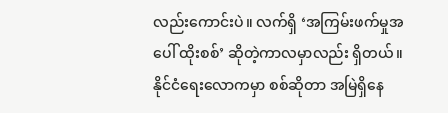လည်းကောင်းပဲ။ လက်ရှိ ‘အကြမ်းဖက်မှုအပေါ် ထိုးစစ်’ ဆိုတဲ့ကာလမှာလည်း ရှိတယ်။ နိုင်ငံရေးလောကမှာ စစ်ဆိုတာ အမြဲရှိနေ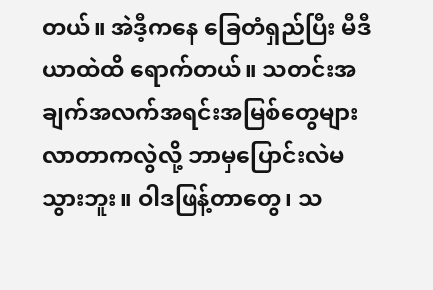တယ်။ အဲဒီ့ကနေ ခြေတံရှည်ပြီး မီဒီယာထဲထိ ရောက်တယ်။ သတင်းအချက်အလက်အရင်းအမြစ်တွေများလာတာကလွဲလို့ ဘာမှပြောင်းလဲမသွားဘူး။ ဝါဒဖြန့်တာတွေ၊ သ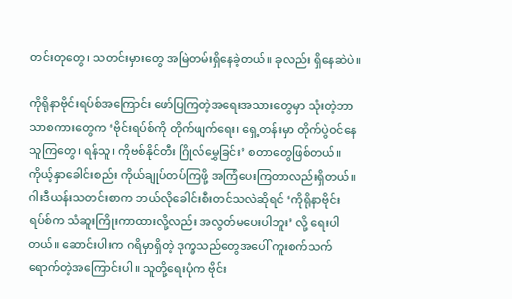တင်းတုတွေ၊ သတင်းမှားတွေ အမြဲတမ်းရှိနေခဲ့တယ်။ ခုလည်း ရှိနေဆဲပဲ။

ကိုရိုနာဗိုင်းရပ်စ်အကြောင်း ဖော်ပြကြတဲ့အရေးအသားတွေမှာ သုံးတဲ့ဘာသာစကားတွေက ‘ဗိုင်းရပ်စ်ကို တိုက်ဖျက်ရေး၊ ရှေ့တန်းမှာ တိုက်ပွဲဝင်နေသူကြတွေ၊ ရန်သူ၊ ကိုဗစ်နိုင်တီး ဂြိုလ်မွှေခြင်း’ စတာတွေဖြစ်တယ်။ ကိုယ့်နှာခေါင်းစည်း ကိုယ်ချုပ်တပ်ကြဖို့ အကြံပေးကြတာလည်းရှိတယ်။ ဂါးဒီယန်းသတင်းစာက ဘယ်လိုခေါင်းစီးတင်သလဲဆိုရင် ‘ကိုရိုနာဗိုင်းရပ်စ်က သံဆူးကြိုးကာထားလို့လည်း အလွတ်မပေးပါဘူး’ လို့ ရေးပါတယ်။ ဆောင်းပါးက ဂရိမှာရှိတဲ့ ဒုက္ခသည်တွေအပေါ် ကူးစက်သက်ရောက်တဲ့အကြောင်းပါ။ သူတို့ရေးပုံက ဗိုင်း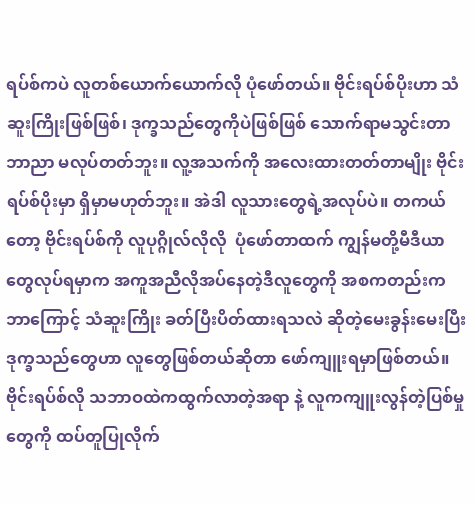ရပ်စ်ကပဲ လူတစ်ယောက်ယောက်လို ပုံဖော်တယ်။ ဗိုင်းရပ်စ်ပိုးဟာ သံဆူးကြိုးဖြစ်ဖြစ်၊ ဒုက္ခသည်တွေကိုပဲဖြစ်ဖြစ် သောက်ရာမသွင်းတာဘာညာ မလုပ်တတ်ဘူး။ လူ့အသက်ကို အလေးထားတတ်တာမျိုး ဗိုင်းရပ်စ်ပိုးမှာ ရှိမှာမဟုတ်ဘူး။ အဲဒါ လူသားတွေရဲ့အလုပ်ပဲ။ တကယ်တော့ ဗိုင်းရပ်စ်ကို လူပုဂ္ဂိုလ်လိုလို  ပုံဖော်တာထက် ကျွန်မတို့မီဒီယာတွေလုပ်ရမှာက အကူအညီလိုအပ်နေတဲ့ဒီလူတွေကို အစကတည်းက ဘာကြောင့် သံဆူးကြိုး ခတ်ပြီးပိတ်ထားရသလဲ ဆိုတဲ့မေးခွန်းမေးပြီး ဒုက္ခသည်တွေဟာ လူတွေဖြစ်တယ်ဆိုတာ ဖော်ကျူးရမှာဖြစ်တယ်။ ဗိုင်းရပ်စ်လို သဘာဝထဲကထွက်လာတဲ့အရာ နဲ့ လူကကျူးလွန်တဲ့ပြစ်မှုတွေကို ထပ်တူပြုလိုက်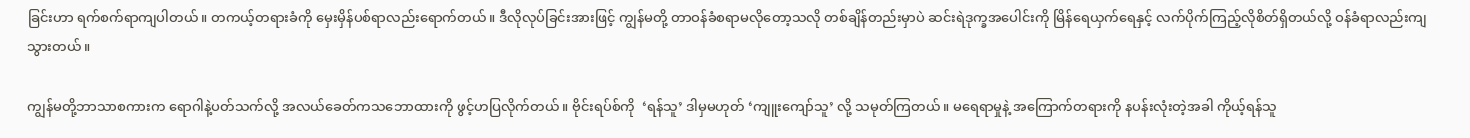ခြင်းဟာ ရက်စက်ရာကျပါတယ်။ တကယ့်တရားခံကို မှေးမှိန်ပစ်ရာလည်းရောက်တယ်။ ဒီလိုလုပ်ခြင်းအားဖြင့် ကျွန်မတို့ တာဝန်ခံစရာမလိုတော့သလို တစ်ချိန်တည်းမှာပဲ ဆင်းရဲဒုက္ခအပေါင်းကို မြိန်ရေယှက်ရေနှင့် လက်ပိုက်ကြည့်လိုစိတ်ရှိတယ်လို့ ဝန်ခံရာလည်းကျသွားတယ်။

ကျွန်မတို့ဘာသာစကားက ရောဂါနဲ့ပတ်သက်လို့ အလယ်ခေတ်ကသဘောထားကို ဖွင့်ဟပြလိုက်တယ်။ ဗိုင်းရပ်စ်ကို  ‘ရန်သူ’ ဒါမှမဟုတ် ‘ကျူးကျော်သူ’ လို့ သမုတ်ကြတယ်။ မရေရာမှုနဲ့ အကြောက်တရားကို နပန်းလုံးတဲ့အခါ ကိုယ့်ရန်သူ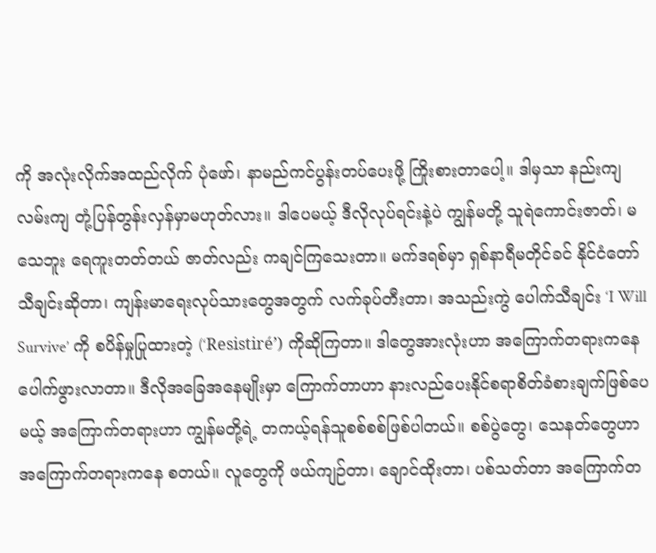ကို အလုံးလိုက်အထည်လိုက် ပုံဖော်၊ နာမည်ကင်ပွန်းတပ်ပေးဖို့ ကြိုးစားတာပေါ့။ ဒါမှသာ နည်းကျလမ်းကျ တုံ့ပြန်တွန်းလှန်မှာမဟုတ်လား။ ဒါပေမယ့် ဒီလိုလုပ်ရင်းနဲ့ပဲ ကျွန်မတို့ သူရဲကောင်းဇာတ်၊ မသေဘူး ရေကူးတတ်တယ် ဇာတ်လည်း ကချင်ကြသေးတာ။ မက်ဒရစ်မှာ ရှစ်နာရီမတိုင်ခင် နိုင်ငံတော်သီချင်းဆိုတာ၊ ကျန်းမာရေးလုပ်သားတွေအတွက် လက်ခုပ်တီးတာ၊ အသည်းကွဲ ပေါက်သီချင်း ‘I Will Survive’ ကို စပိန်မှုပြုထားတဲ့ (‘Resistiré’) ကိုဆိုကြတာ။ ဒါတွေအားလုံးဟာ အကြောက်တရားကနေ ပေါက်ဖွားလာတာ။ ဒီလိုအခြေအနေမျိုးမှာ ကြောက်တာဟာ နားလည်ပေးနိုင်စရာစိတ်ခံစားချက်ဖြစ်ပေမယ့် အကြောက်တရားဟာ ကျွန်မတို့ရဲ့ တကယ့်ရန်သူစစ်စစ်ဖြစ်ပါတယ်။ စစ်ပွဲတွေ၊ သေနတ်တွေဟာ အကြောက်တရားကနေ စတယ်။ လူတွေကို ဖယ်ကျဉ်တာ၊ ချောင်ထိုးတာ၊ ပစ်သတ်တာ အကြောက်တ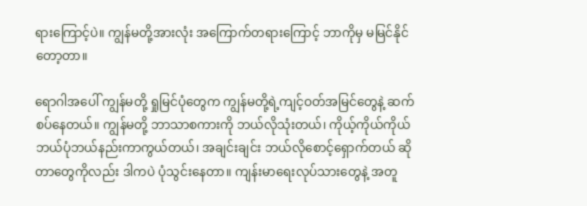ရားကြောင့်ပဲ။ ကျွန်မတို့အားလုံး အကြောက်တရားကြောင့် ဘာကိုမှ မမြင်နိုင်တော့တာ။

ရောဂါအပေါ် ကျွန်မတို့ ရှုမြင်ပုံတွေက ကျွန်မတို့ရဲ့ကျင့်ဝတ်အမြင်တွေနဲ့ ဆက်စပ်နေတယ်။ ကျွန်မတို့ ဘာသာစကားကို ဘယ်လိုသုံးတယ်၊ ကိုယ့်ကိုယ်ကိုယ် ဘယ်ပုံဘယ်နည်းကာကွယ်တယ်၊ အချင်းချင်း ဘယ်လိုစောင့်ရှောက်တယ် ဆိုတာတွေကိုလည်း ဒါကပဲ ပုံသွင်းနေတာ။ ကျန်းမာရေးလုပ်သားတွေနဲ့ အတူ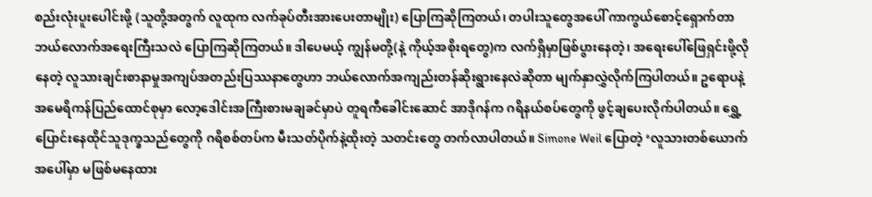စည်းလုံးပူးပေါင်းဖို့ (သူတို့အတွက် လူထုက လက်ခုပ်တီးအားပေးတာမျိုး) ပြောကြဆိုကြတယ်၊ တပါးသူတွေအပေါ် ကာကွယ်စောင့်ရှောက်တာ ဘယ်လောက်အရေးကြီးသလဲ ပြောကြဆိုကြတယ်။ ဒါပေမယ့် ကျွန်မတို့(နဲ့ ကိုယ့်အစိုးရတွေ)က လက်ရှိမှာဖြစ်ပွားနေတဲ့၊ အရေးပေါ်ဖြေရှင်းဖို့လိုနေတဲ့ လူသားချင်းစာနာမှုအကျပ်အတည်းပြဿနာတွေဟာ ဘယ်လောက်အကျည်းတန်ဆိုးရွားနေလဲဆိုတာ မျက်နှာလွှဲလိုက်ကြပါတယ်။ ဥရောပနဲ့ အမေရိကန်ပြည်ထောင်စုမှာ လော့ဒေါင်းအကြီးစားမချခင်မှာပဲ တူရကီခေါင်းဆောင် အာဒိုဂန်က ဂရိနယ်စပ်တွေကို ဖွင့်ချပေးလိုက်ပါတယ်။ ရွှေ့ပြောင်းနေထိုင်သူဒုက္ခသည်တွေကို ဂရိစစ်တပ်က မီးသတ်ပိုက်နဲ့ထိုးတဲ့ သတင်းတွေ တက်လာပါတယ်။ Simone Weil ပြောတဲ့ ‘လူသားတစ်ယောက်အပေါ်မှာ မဖြစ်မနေထား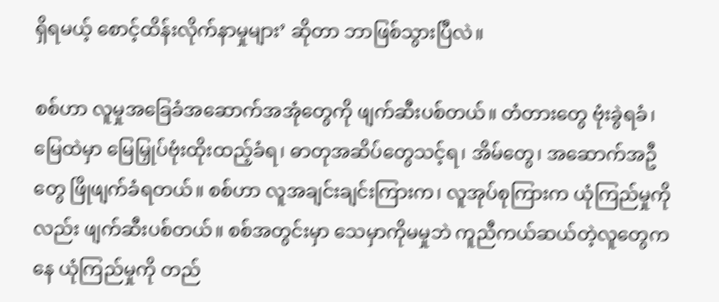ရှိရမယ့် စောင့်ထိန်းလိုက်နာမှုများ’ ဆိုတာ ဘာဖြစ်သွားပြီလဲ။

စစ်ဟာ လူမှုအခြေခံအဆောက်အအုံတွေကို ဖျက်ဆီးပစ်တယ်။ တံတားတွေ ဗုံးခွဲရခံ၊ မြေထဲမှာ မြေမြှုပ်ဗုံးထိုးထည့်ခံရ၊ ဓာတုအဆိပ်တွေသင့်ရ၊ အိမ်တွေ၊ အဆောက်အဦတွေ ဖြိုဖျက်ခံရတယ်။ စစ်ဟာ လူအချင်းချင်းကြားက၊ လူအုပ်စုကြားက ယုံကြည်မှုကိုလည်း ဖျက်ဆီးပစ်တယ်။ စစ်အတွင်းမှာ သေမှာကိုမမှုဘဲ ကူညီကယ်ဆယ်တဲ့လူတွေကနေ ယုံကြည်မှုကို တည်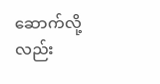ဆောက်လို့လည်း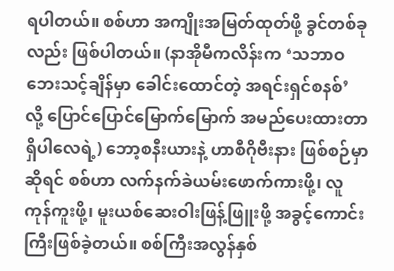ရပါတယ်။ စစ်ဟာ အကျိုးအမြတ်ထုတ်ဖို့ ခွင်တစ်ခုလည်း ဖြစ်ပါတယ်။ (နာအိုမီကလိန်းက ‘သဘာဝဘေးသင့်ချိန်မှာ ခေါင်းထောင်တဲ့ အရင်းရှင်စနစ်’ လို့ ပြောင်ပြောင်မြောက်မြောက် အမည်ပေးထားတာရှိပါလေရဲ့) ဘော့စနီးယားနဲ့ ဟာစီဂိုဗီးနား ဖြစ်စဉ်မှာဆိုရင် စစ်ဟာ လက်နက်ခဲယမ်းဖောက်ကားဖို့၊ လူကုန်ကူးဖို့၊ မူးယစ်ဆေးဝါးဖြန့်ဖြူးဖို့ အခွင့်ကောင်းကြီးဖြစ်ခဲ့တယ်။ စစ်ကြီးအလွန်နှစ်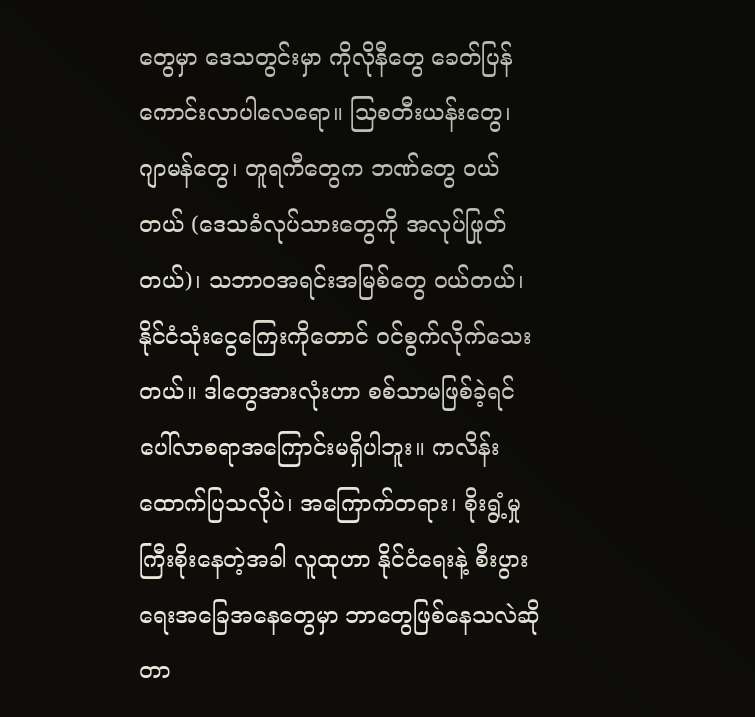တွေမှာ ဒေသတွင်းမှာ ကိုလိုနီတွေ ခေတ်ပြန်ကောင်းလာပါလေရော။ သြစတီးယန်းတွေ၊ ဂျာမန်တွေ၊ တူရကီတွေက ဘဏ်တွေ ဝယ်တယ် (ဒေသခံလုပ်သားတွေကို အလုပ်ဖြုတ်တယ်)၊ သဘာဝအရင်းအမြစ်တွေ ဝယ်တယ်၊ နိုင်ငံသုံးငွေကြေးကိုတောင် ဝင်စွက်လိုက်သေးတယ်။ ဒါတွေအားလုံးဟာ စစ်သာမဖြစ်ခဲ့ရင် ပေါ်လာစရာအကြောင်းမရှိပါဘူး။ ကလိန်း ထောက်ပြသလိုပဲ၊ အကြောက်တရား၊ စိုးရွံ့မှု ကြီးစိုးနေတဲ့အခါ လူထုဟာ နိုင်ငံရေးနဲ့ စီးပွားရေးအခြေအနေတွေမှာ ဘာတွေဖြစ်နေသလဲဆိုတာ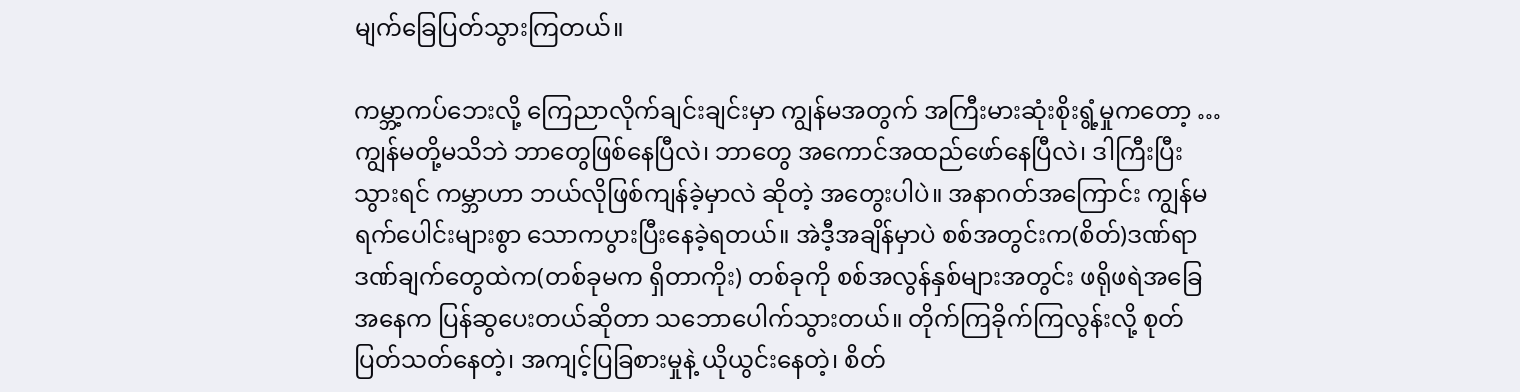မျက်ခြေပြတ်သွားကြတယ်။

ကမ္ဘာ့ကပ်ဘေးလို့ ကြေညာလိုက်ချင်းချင်းမှာ ကျွန်မအတွက် အကြီးမားဆုံးစိုးရွံ့မှုကတော့ … ကျွန်မတို့မသိဘဲ ဘာတွေဖြစ်နေပြီလဲ၊ ဘာတွေ အကောင်အထည်ဖော်နေပြီလဲ၊ ဒါကြီးပြီးသွားရင် ကမ္ဘာဟာ ဘယ်လိုဖြစ်ကျန်ခဲ့မှာလဲ ဆိုတဲ့ အတွေးပါပဲ။ အနာဂတ်အကြောင်း ကျွန်မ ရက်ပေါင်းများစွာ သောကပွားပြီးနေခဲ့ရတယ်။ အဲဒီ့အချိန်မှာပဲ စစ်အတွင်းက(စိတ်)ဒဏ်ရာဒဏ်ချက်တွေထဲက(တစ်ခုမက ရှိတာကိုး) တစ်ခုကို စစ်အလွန်နှစ်များအတွင်း ဖရိုဖရဲအခြေအနေက ပြန်ဆွပေးတယ်ဆိုတာ သဘောပေါက်သွားတယ်။ တိုက်ကြခိုက်ကြလွန်းလို့ စုတ်ပြတ်သတ်နေတဲ့၊ အကျင့်ပြခြစားမှုနဲ့ ယိုယွင်းနေတဲ့၊ စိတ်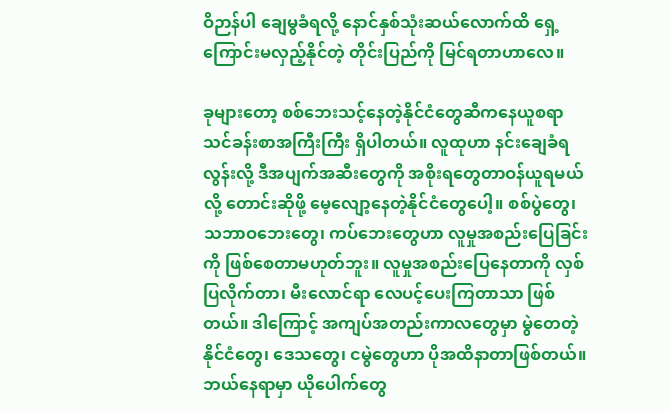ဝိဉာန်ပါ ချေမွခံရလို့ နောင်နှစ်သုံးဆယ်လောက်ထိ ရှေ့ကြောင်းမလှည့်နိုင်တဲ့ တိုင်းပြည်ကို မြင်ရတာဟာလေ။

ခုများတော့ စစ်ဘေးသင့်နေတဲ့နိုင်ငံတွေဆီကနေယူစရာ သင်ခန်းစာအကြီးကြီး ရှိပါတယ်။ လူထုဟာ နင်းချေခံရလွန်းလို့ ဒီအပျက်အဆီးတွေကို အစိုးရတွေတာဝန်ယူရမယ်လို့ တောင်းဆိုဖို့ မေ့လျော့နေတဲ့နိုင်ငံတွေပေါ့။ စစ်ပွဲတွေ၊ သဘာဝဘေးတွေ၊ ကပ်ဘေးတွေဟာ လူမှုအစည်းပြေခြင်းကို ဖြစ်စေတာမဟုတ်ဘူး။ လူမှုအစည်းပြေနေတာကို လှစ်ပြလိုက်တာ၊ မီးလောင်ရာ လေပင့်ပေးကြတာသာ ဖြစ်တယ်။ ဒါကြောင့် အကျပ်အတည်းကာလတွေမှာ မွဲတေတဲ့ နိုင်ငံတွေ၊ ဒေသတွေ၊ ငမွဲတွေဟာ ပိုအထိနာတာဖြစ်တယ်။ ဘယ်နေရာမှာ ယိုပေါက်တွေ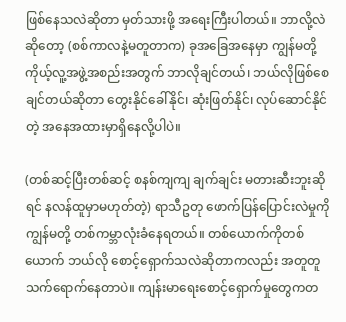ဖြစ်နေသလဲဆိုတာ မှတ်သားဖို့ အရေးကြီးပါတယ်။ ဘာလို့လဲဆိုတော့ (စစ်ကာလနဲ့မတူတာက) ခုအခြေအနေမှာ ကျွန်မတို့ ကိုယ့်လူ့အဖွဲ့အစည်းအတွက် ဘာလိုချင်တယ်၊ ဘယ်လိုဖြစ်စေချင်တယ်ဆိုတာ တွေးနိုင်ခေါ်နိုင်၊ ဆုံးဖြတ်နိုင်၊ လုပ်ဆောင်နိုင်တဲ့ အနေအထားမှာရှိနေလို့ပါပဲ။

(တစ်ဆင့်ပြီးတစ်ဆင့် စနစ်ကျကျ ချက်ချင်း မတားဆီးဘူးဆိုရင် နလန်ထူမှာမဟုတ်တဲ့) ရာသီဥတု ဖောက်ပြန်ပြောင်းလဲမှုကို ကျွန်မတို့ တစ်ကမ္ဘာလုံးခံနေရတယ်။ တစ်ယောက်ကိုတစ်ယောက် ဘယ်လို စောင့်ရှောက်သလဲဆိုတာကလည်း အတူတူသက်ရောက်နေတာပဲ။ ကျန်းမာရေးစောင့်ရှောက်မှုတွေကတ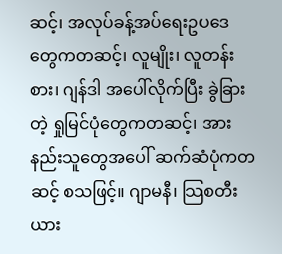ဆင့်၊ အလုပ်ခန့်အပ်ရေးဥပဒေတွေကတဆင့်၊ လူမျိုး၊ လူတန်းစား၊ ဂျန်ဒါ အပေါ်လိုက်ပြီး ခွဲခြားတဲ့ ရှုမြင်ပုံတွေကတဆင့်၊ အားနည်းသူတွေအပေါ် ဆက်ဆံပုံကတဆင့် စသဖြင့်။ ဂျာမနီ၊ သြစတီးယား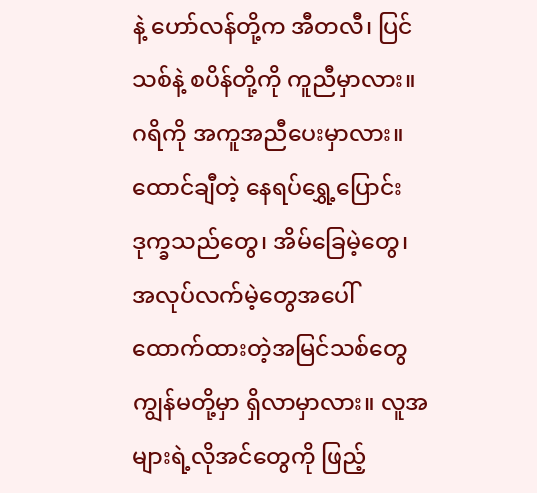နဲ့ ဟော်လန်တို့က အီတလီ၊ ပြင်သစ်နဲ့ စပိန်တို့ကို ကူညီမှာလား။ ဂရိကို အကူအညီပေးမှာလား။ ထောင်ချီတဲ့ နေရပ်ရွှေ့ပြောင်းဒုက္ခသည်တွေ၊ အိမ်ခြေမဲ့တွေ၊ အလုပ်လက်မဲ့တွေအပေါ် ထောက်ထားတဲ့အမြင်သစ်တွေ ကျွန်မတို့မှာ ရှိလာမှာလား။ လူအများရဲ့လိုအင်တွေကို ဖြည့်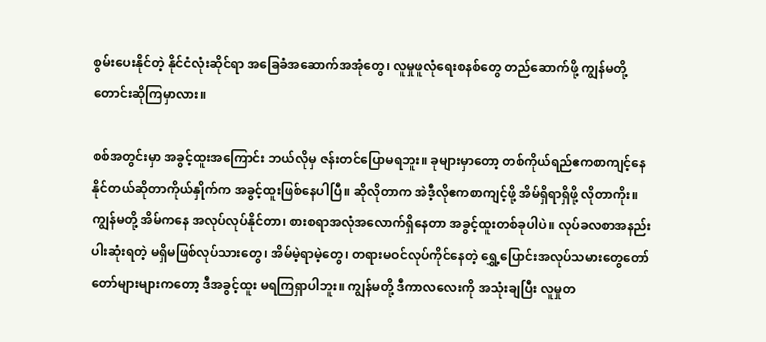စွမ်းပေးနိုင်တဲ့ နိုင်ငံလုံးဆိုင်ရာ အခြေခံအဆောက်အအုံတွေ၊ လူမှုဖူလုံရေးစနစ်တွေ တည်ဆောက်ဖို့ ကျွန်မတို့ တောင်းဆိုကြမှာလား။

စစ်အတွင်းမှာ အခွင့်ထူးအကြောင်း ဘယ်လိုမှ ဇန်းတင်ပြောမရဘူး။ ခုများမှာတော့ တစ်ကိုယ်ရည်ဧကစာကျင့်နေနိုင်တယ်ဆိုတာကိုယ်နှိုက်က အခွင့်ထူးဖြစ်နေပါပြီ။ ဆိုလိုတာက အဲဒီ့လိုဧကစာကျင့်ဖို့ အိမ်ရှိရာရှိဖို့ လိုတာကိုး။ ကျွန်မတို့ အိမ်ကနေ အလုပ်လုပ်နိုင်တာ၊ စားစရာအလုံအလောက်ရှိနေတာ အခွင့်ထူးတစ်ခုပါပဲ။ လုပ်ခလစာအနည်းပါးဆုံးရတဲ့ မရှိမဖြစ်လုပ်သားတွေ၊ အိမ်မဲ့ရာမဲ့တွေ၊ တရားမဝင်လုပ်ကိုင်နေတဲ့ ရွှေ့ပြောင်းအလုပ်သမားတွေတော်တော်များများကတော့ ဒီအခွင့်ထူး မရကြရှာပါဘူး။ ကျွန်မတို့ ဒီကာလလေးကို အသုံးချပြီး လူမှုတ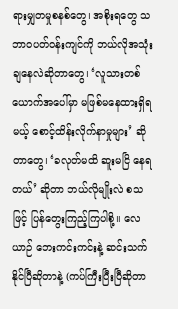ရားမျှတမှုစနစ်တွေ၊ အစိုးရတွေ သဘာဝပတ်ဝန်းကျင်ကို ဘယ်လိုအသုံးချနေလဲဆိုတာတွေ၊ ‘လူသားတစ်ယောက်အပေါ်မှာ မဖြစ်မနေထားရှိရမယ့် စောင့်ထိန်းလိုက်နာမှုများ’ ဆိုတာတွေ၊ ‘ခလုတ်မထိ ဆူးမငြိ နေရတယ်’ ဆိုတာ ဘယ်လိုမျိုးလဲ စသဖြင့် ပြန်တွေးကြည့်ကြပါစို့။ လေယာဉ် ဘေးကင်းကင်းနဲ့ ဆင်းသက်နိုင်ပြီဆိုတာနဲ့ (ကပ်ကြီးပြီးပြီဆိုတာ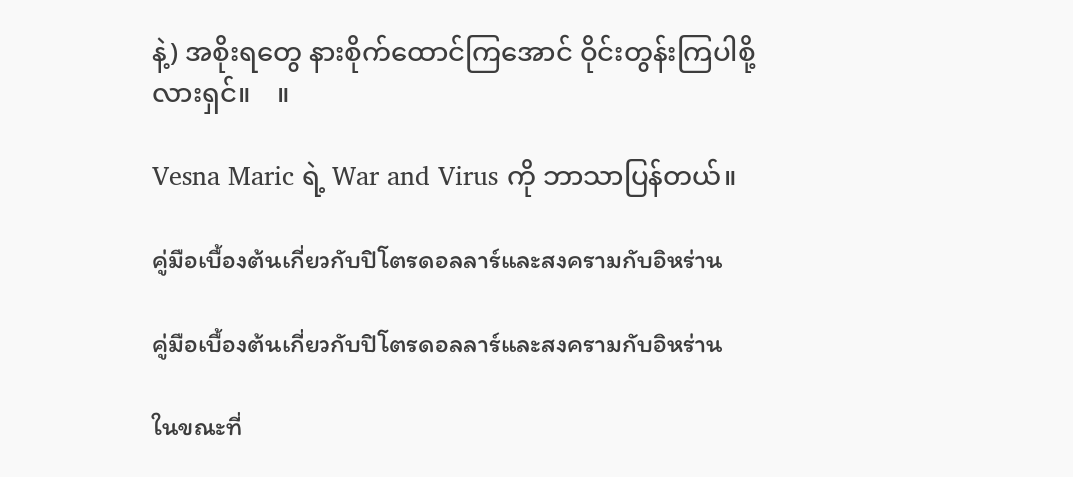နဲ့) အစိုးရတွေ နားစိုက်ထောင်ကြအောင် ဝိုင်းတွန်းကြပါစို့လားရှင်။    ။

Vesna Maric ရဲ့ War and Virus ကို ဘာသာပြန်တယ်။

คู่มือเบื้องต้นเกี่ยวกับปิโตรดอลลาร์และสงครามกับอิหร่าน

คู่มือเบื้องต้นเกี่ยวกับปิโตรดอลลาร์และสงครามกับอิหร่าน

ในขณะที่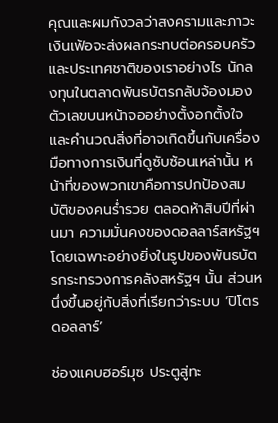คุณและผมกังวลว่าสงครามและภาวะเงินเฟ้อจะส่งผลกระทบต่อครอบครัวและประเทศชาติของเราอย่างไร นักลงทุนในตลาดพันธบัตรกลับจ้องมองตัวเลขบนหน้าจออย่างตั้งอกตั้งใจ และคำนวณสิ่งที่อาจเกิดขึ้นกับเครื่องมือทางการเงินที่ดูซับซ้อนเหล่านั้น หน้าที่ของพวกเขาคือการปกป้องสมบัติของคนร่ำรวย ตลอดห้าสิบปีที่ผ่านมา ความมั่นคงของดอลลาร์สหรัฐฯ โดยเฉพาะอย่างยิ่งในรูปของพันธบัตรกระทรวงการคลังสหรัฐฯ นั้น ส่วนหนึ่งขึ้นอยู่กับสิ่งที่เรียกว่าระบบ ‘ปิโตรดอลลาร์’

ช่องแคบฮอร์มุซ ประตูสู่ทะ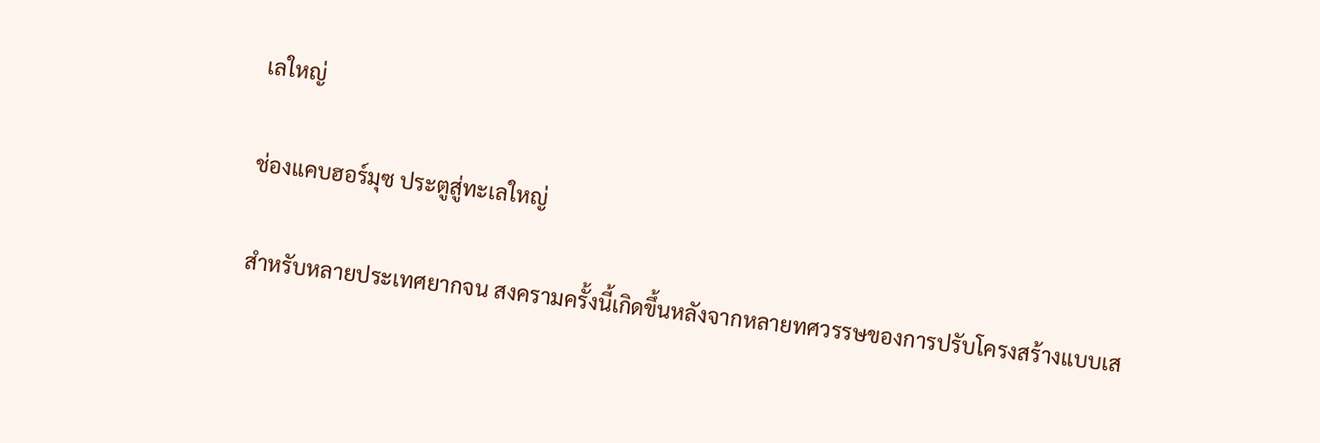เลใหญ่

ช่องแคบฮอร์มุซ ประตูสู่ทะเลใหญ่

สำหรับหลายประเทศยากจน สงครามครั้งนี้เกิดขึ้นหลังจากหลายทศวรรษของการปรับโครงสร้างแบบเส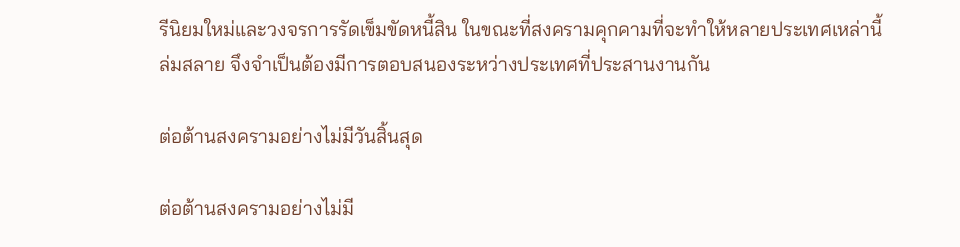รีนิยมใหม่และวงจรการรัดเข็มขัดหนี้สิน ในขณะที่สงครามคุกคามที่จะทำให้หลายประเทศเหล่านี้ล่มสลาย จึงจำเป็นต้องมีการตอบสนองระหว่างประเทศที่ประสานงานกัน

ต่อต้านสงครามอย่างไม่มีวันสิ้นสุด

ต่อต้านสงครามอย่างไม่มี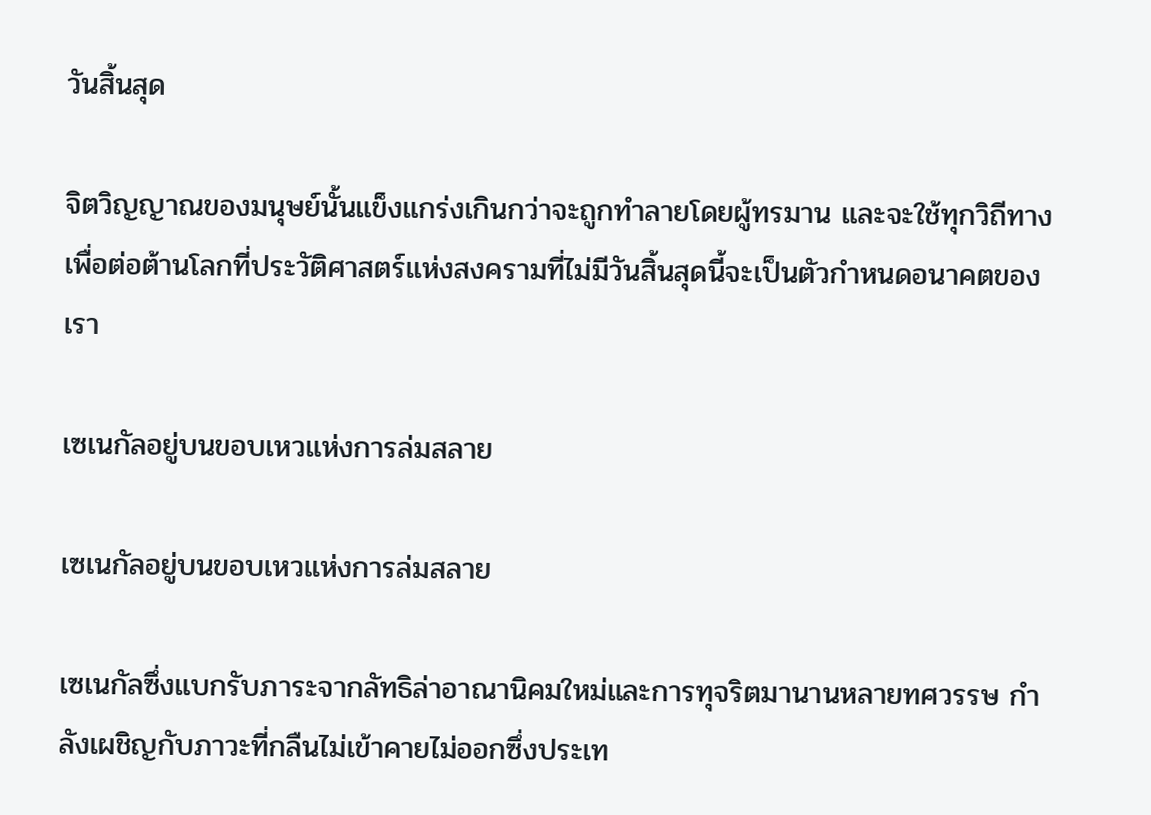วันสิ้นสุด

จิตวิญญาณของมนุษย์นั้นแข็งแกร่งเกินกว่าจะถูกทำลายโดยผู้ทรมาน และจะใช้ทุกวิถีทางเพื่อต่อต้านโลกที่ประวัติศาสตร์แห่งสงครามที่ไม่มีวันสิ้นสุดนี้จะเป็นตัวกำหนดอนาคตของเรา

เซเนกัลอยู่บนขอบเหวแห่งการล่มสลาย

เซเนกัลอยู่บนขอบเหวแห่งการล่มสลาย

เซเนกัลซึ่งแบกรับภาระจากลัทธิล่าอาณานิคมใหม่และการทุจริตมานานหลายทศวรรษ กำลังเผชิญกับภาวะที่กลืนไม่เข้าคายไม่ออกซึ่งประเท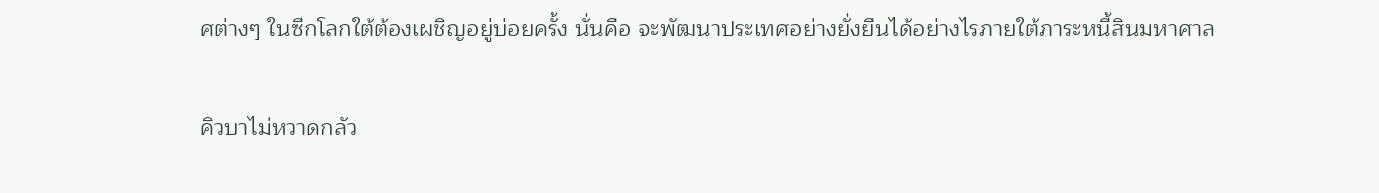ศต่างๆ ในซีกโลกใต้ต้องเผชิญอยู่บ่อยครั้ง นั่นคือ จะพัฒนาประเทศอย่างยั่งยืนได้อย่างไรภายใต้ภาระหนี้สินมหาศาล

คิวบาไม่หวาดกลัว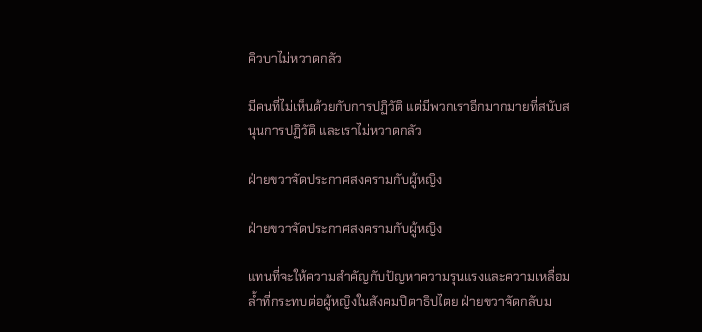คิวบาไม่หวาดกลัว

มีคนที่ไม่เห็นด้วยกับการปฏิวัติ แต่มีพวกเราอีกมากมายที่สนับสนุนการปฏิวัติ และเราไม่หวาดกลัว

ฝ่ายขวาจัดประกาศสงครามกับผู้หญิง

ฝ่ายขวาจัดประกาศสงครามกับผู้หญิง

แทนที่จะให้ความสำคัญกับปัญหาความรุนแรงและความเหลื่อมล้ำที่กระทบต่อผู้หญิงในสังคมปิตาธิปไตย ฝ่ายขวาจัดกลับม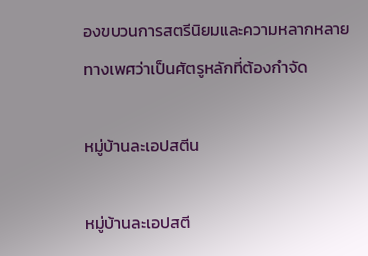องขบวนการสตรีนิยมและความหลากหลายทางเพศว่าเป็นศัตรูหลักที่ต้องกำจัด

หมู่บ้านละเอปสตีน

หมู่บ้านละเอปสตี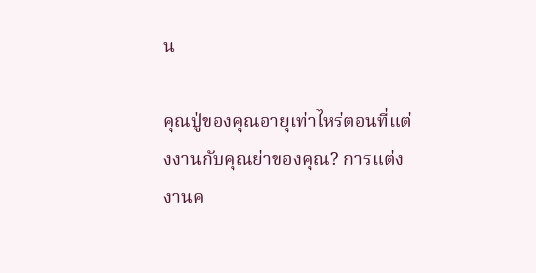น

คุณปู่ของคุณอายุเท่าไหร่ตอนที่แต่งงานกับคุณย่าของคุณ? การแต่งงานค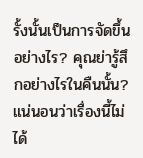รั้งนั้นเป็นการจัดขึ้นอย่างไร? คุณย่ารู้สึกอย่างไรในคืนนั้น? แน่นอนว่าเรื่องนี้ไม่ได้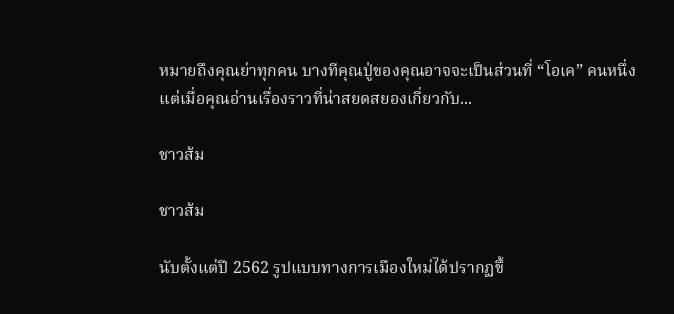หมายถึงคุณย่าทุกคน บางทีคุณปู่ของคุณอาจจะเป็นส่วนที่ “โอเค” คนหนึ่ง แต่เมื่อคุณอ่านเรื่องราวที่น่าสยดสยองเกี่ยวกับ...

ชาวส้ม

ชาวส้ม

นับตั้งแต่ปี 2562 รูปแบบทางการเมืองใหม่ได้ปรากฏขึ้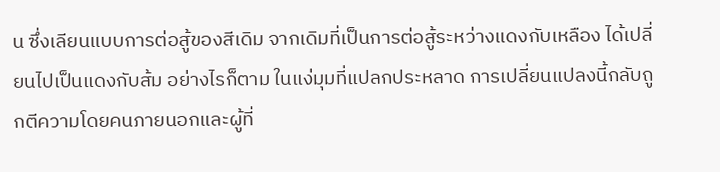น ซึ่งเลียนแบบการต่อสู้ของสีเดิม จากเดิมที่เป็นการต่อสู้ระหว่างแดงกับเหลือง ได้เปลี่ยนไปเป็นแดงกับส้ม อย่างไรก็ตาม ในแง่มุมที่แปลกประหลาด การเปลี่ยนแปลงนี้กลับถูกตีความโดยคนภายนอกและผู้ที่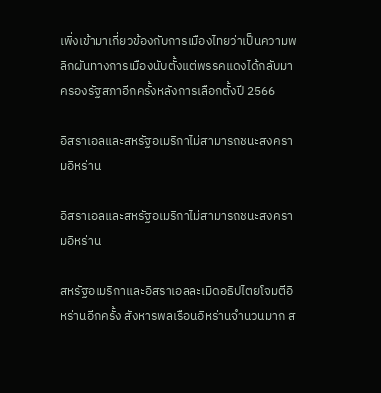เพิ่งเข้ามาเกี่ยวข้องกับการเมืองไทยว่าเป็นความพลิกผันทางการเมืองนับตั้งแต่พรรคแดงได้กลับมาครองรัฐสภาอีกครั้งหลังการเลือกตั้งปี 2566

อิสราเอลและสหรัฐอเมริกาไม่สามารถชนะสงครามอิหร่าน

อิสราเอลและสหรัฐอเมริกาไม่สามารถชนะสงครามอิหร่าน

สหรัฐอเมริกาและอิสราเอลละเมิดอธิปไตยโจมตีอิหร่านอีกครั้ง สังหารพลเรือนอิหร่านจำนวนมาก ส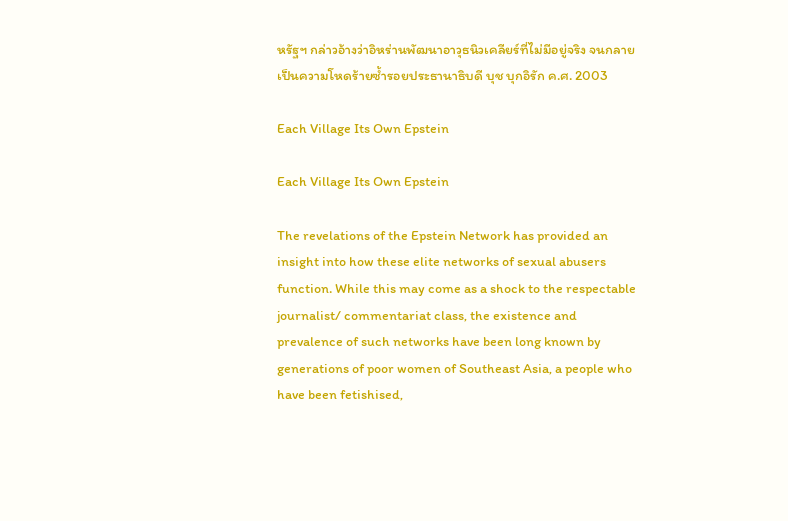หรัฐฯ กล่าวอ้างว่าอิหร่านพัฒนาอาวุธนิวเคลียร์ที่ไม่มีอยู่จริง จนกลายเป็นความโหดร้ายซ้ำรอยประธานาธิบดี บุช บุกอิรัก ค.ศ. 2003

Each Village Its Own Epstein

Each Village Its Own Epstein

The revelations of the Epstein Network has provided an insight into how these elite networks of sexual abusers function. While this may come as a shock to the respectable journalist/ commentariat class, the existence and prevalence of such networks have been long known by generations of poor women of Southeast Asia, a people who have been fetishised,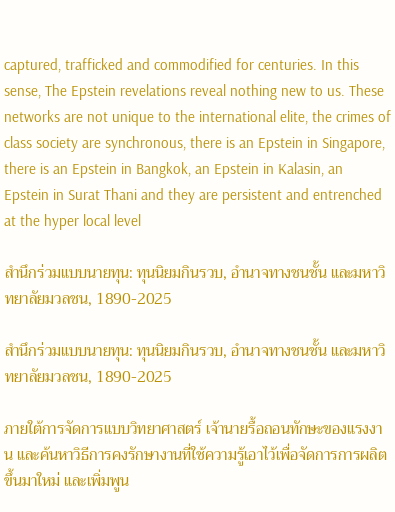captured, trafficked and commodified for centuries. In this sense, The Epstein revelations reveal nothing new to us. These networks are not unique to the international elite, the crimes of class society are synchronous, there is an Epstein in Singapore, there is an Epstein in Bangkok, an Epstein in Kalasin, an Epstein in Surat Thani and they are persistent and entrenched at the hyper local level

สำนึกร่วมแบบนายทุน: ทุนนิยมกินรวบ, อำนาจทางชนชั้น และมหาวิทยาลัยมวลชน, 1890-2025

สำนึกร่วมแบบนายทุน: ทุนนิยมกินรวบ, อำนาจทางชนชั้น และมหาวิทยาลัยมวลชน, 1890-2025

ภายใต้การจัดการแบบวิทยาศาสตร์ เจ้านายรื้อถอนทักษะของแรงงาน และค้นหาวิธีการคงรักษางานที่ใช้ความรู้เอาไว้เพื่อจัดการการผลิตขึ้นมาใหม่ และเพิ่มพูน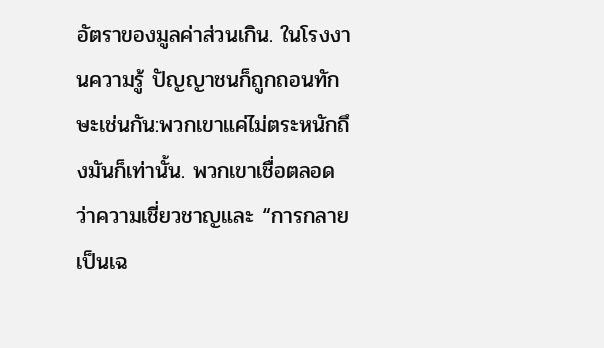อัตราของมูลค่าส่วนเกิน. ในโรงงานความรู้ ปัญญาชนก็ถูกถอนทักษะเช่นกัน:พวกเขาแค่ไม่ตระหนักถึงมันก็เท่านั้น. พวกเขาเชื่อตลอดว่าความเชี่ยวชาญและ “การกลายเป็นเฉ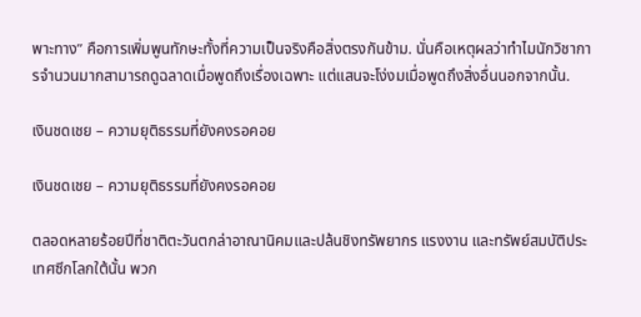พาะทาง” คือการเพิ่มพูนทักษะทั้งที่ความเป็นจริงคือสิ่งตรงกันข้าม. นั่นคือเหตุผลว่าทำไมนักวิชาการจำนวนมากสามารถดูฉลาดเมื่อพูดถึงเรื่องเฉพาะ แต่แสนจะโง่งมเมื่อพูดถึงสิ่งอื่นนอกจากนั้น.

เงินชดเชย – ความยุติธรรมที่ยังคงรอคอย

เงินชดเชย – ความยุติธรรมที่ยังคงรอคอย

ตลอดหลายร้อยปีที่ชาติตะวันตกล่าอาณานิคมและปล้นชิงทรัพยากร แรงงาน และทรัพย์สมบัติประเทศซีกโลกใต้นั้น พวก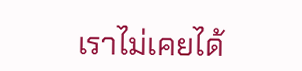เราไม่เคยได้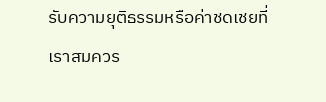รับความยุติธรรมหรือค่าชดเชยที่เราสมควร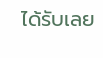ได้รับเลย